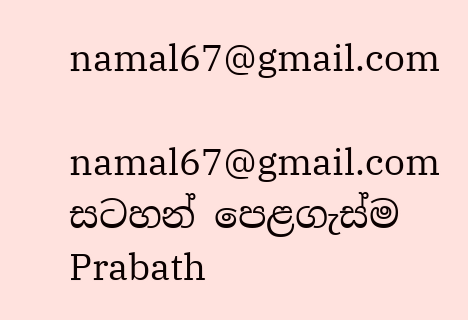namal67@gmail.com

namal67@gmail.com
සටහන් පෙළගැස්ම‍ Prabath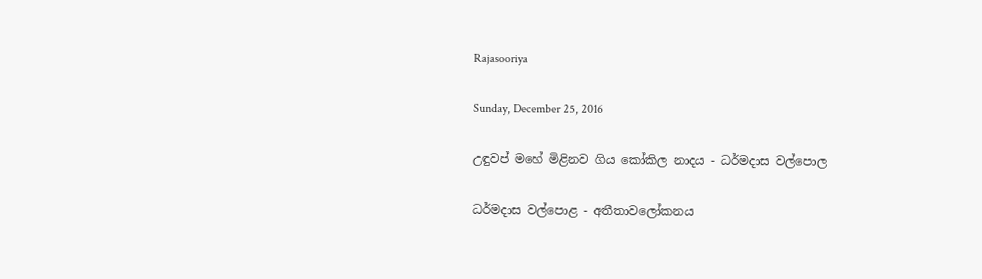Rajasooriya

Sunday, December 25, 2016

උඳුවප් මහේ මිළිනව ගිය කෝකිල නාදය - ධර්මදාස වල්පොල

ධර්මදාස වල්පොළ - අතීතාවලෝකනය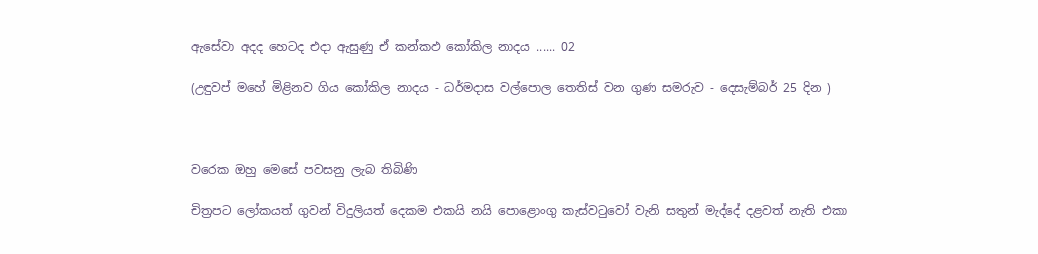ඇසේවා අදද හෙටද එදා ඇසුණු ඒ කන්කඵ කෝකිල නාදය ...... 02

(උඳුවප් මහේ මිළිනව ගිය කෝකිල නාදය - ධර්මදාස වල්පොල තෙතිස්‌ වන ගුණ සමරුව - දෙසැම්බර් 25 දින )



වරෙක ඔහු මෙසේ පවසනු ලැබ තිබිණි

චිත්‍රපට ලෝකයත් ගුවන් විදුලියත් දෙකම එකයි නයි පොළොංගු කැස්‌වටුවෝ වැනි සතුන් මැද්දේ දළවත් නැති එකා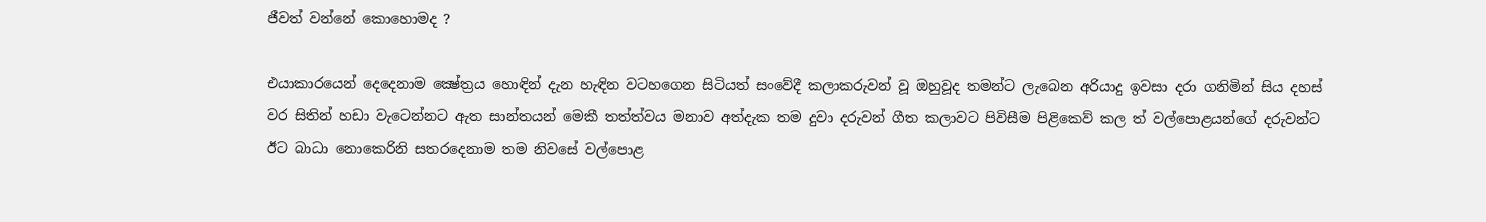ජීවත් වන්නේ කොහොමද ?

එයාකාරයෙන් දෙදෙනාම ක්‍ෂේත්‍රය හොඳින් දැන හැඳින වටහගෙන සිටියත් සංවේදී කලාකරුවන් වූ ඔහුවූද තමන්ට ලැබෙන අරියාදු ඉවසා දරා ගනිමින් සිය දහස්‌ වර සිතින් හඩා වැටෙන්නට ඇත සාන්තයන් මෙකී තත්ත්වය මනාව අත්දැක තම දුවා දරුවන් ගීත කලාවට පිවිසීම පිළිකෙව් කල ත් වල්පොළයන්ගේ දරුවන්ට ඊට බාධා නොකෙරිනි සතරදෙනාම තම නිවසේ වල්පොළ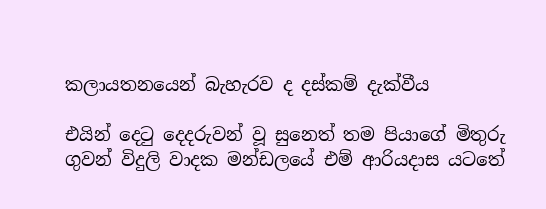කලායතනයෙන් බැහැරව ද දස්‌කම් දැක්‌වීය

එයින් දෙටු දෙදරුවන් වූ සුනෙත් තම පියාගේ මිතුරු ගුවන් විදුලි වාදක මන්ඩලයේ එම් ආරියදාස යටතේ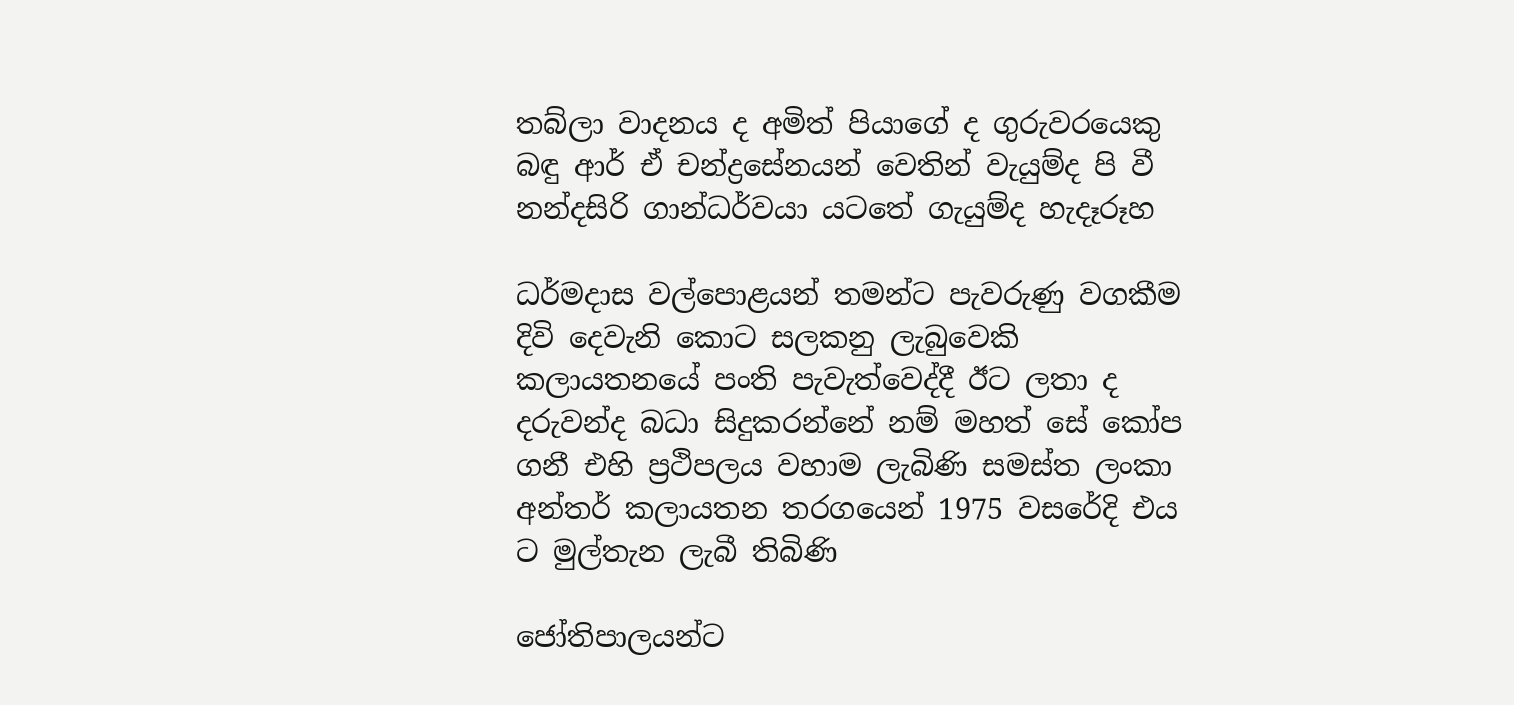තබ්ලා වාදනය ද අමිත් පියාගේ ද ගුරුවරයෙකු බඳු ආර් ඒ චන්ද්‍රසේනයන් වෙතින් වැයුම්ද පි වී නන්දසිරි ගාන්ධර්වයා යටතේ ගැයුම්ද හැදෑරූහ

ධර්මදාස වල්පොළයන් තමන්ට පැවරුණු වගකීම දිවි දෙවැනි කොට සලකනු ලැබුවෙකි කලායතනයේ පංති පැවැත්වෙද්දී ඊට ලතා ද දරුවන්ද බධා සිදුකරන්නේ නම් මහත් සේ කෝප ගනී එහි ප්‍රථිපලය වහාම ලැබිණි සමස්‌ත ලංකා අන්තර් කලායතන තරගයෙන් 1975 වසරේදි එය ට මුල්තැන ලැබී තිබිණි

ජෝතිපාලයන්ට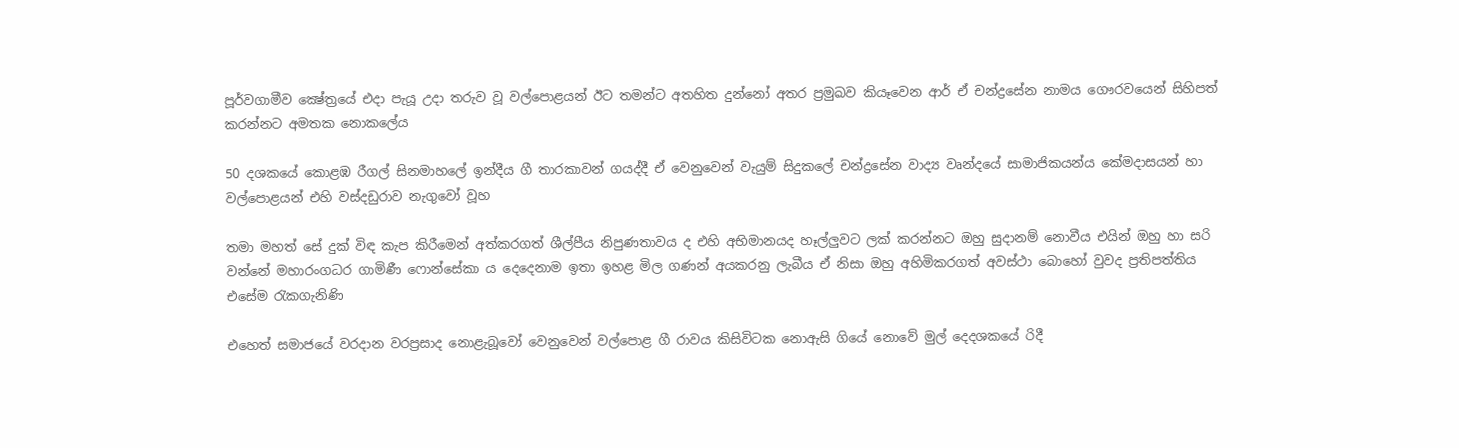පූර්වගාමීව ක්‍ෂේත්‍රයේ එදා පැයූ උදා තරුව වූ වල්පොළයන් ඊට තමන්ට අතහිත දුන්නෝ අතර ප්‍රමුඛව කියෑවෙන ආර් ඒ චන්ද්‍රසේන නාමය ගෞරවයෙන් සිහිපත් කරන්නට අමතක නොකලේය

50 දශකයේ කොළඹ රීගල් සිනමාහලේ ඉන්දීය ගී තාරකාවන් ගයද්දී ඒ වෙනුවෙන් වැයුම් සිදුකලේ චන්ද්‍රසේන වාද්‍ය වෘන්දයේ සාමාජිකයන්ය කේමදාසයන් හා වල්පොළයන් එහි වස්‌දඩුරාව නැගුවෝ වූහ

තමා මහත් සේ දුක්‌ විඳ කැප කිරීමෙන් අත්කරගත් ශීල්පීය නිපුණතාවය ද එහි අභිමානයද හෑල්ලුවට ලක්‌ කරන්නට ඔහු සුදානම් නොවීය එයින් ඔහු හා සරි වන්නේ මහාරංගධර ගාමිණී ෆොන්සේකා ය දෙදෙනාම ඉතා ඉහළ මිල ගණන් අයකරනු ලැබීය ඒ නිසා ඔහු අහිමිකරගත් අවස්‌ථා බොහෝ වුවද ප්‍රතිපත්තිය එසේම රැකගැනිණි

එහෙත් සමාජයේ වරදාන වරප්‍රසාද නොළැබූවෝ වෙනුවෙන් වල්පොළ ගී රාවය කිසිවිටක නොඇසි ගියේ නොවේ මුල් දෙදශකයේ රිදී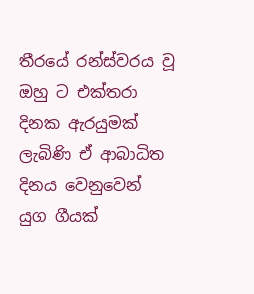තීරයේ රන්ස්‌වරය වූ ඔහු ට එක්‌තරා දිනක ඇරයුමක්‌ ලැබිණි ඒ ආබාධිත දිනය වෙනුවෙන් යුග ගීයක්‌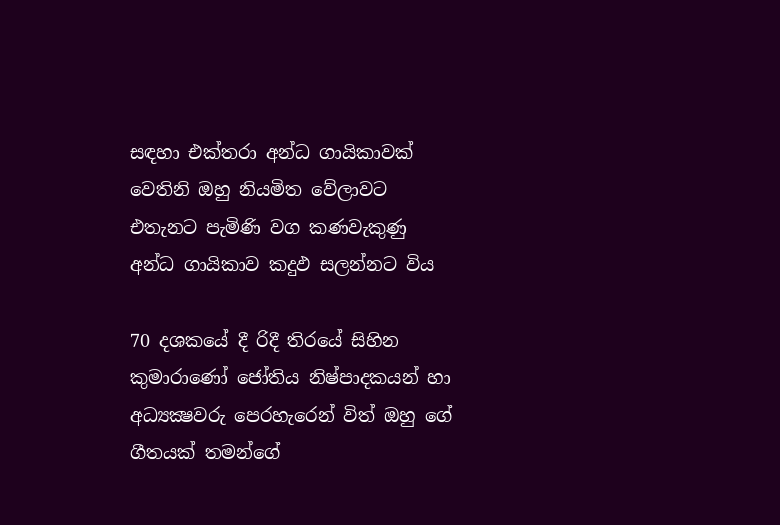සඳහා එක්‌තරා අන්ධ ගායිකාවක්‌ වෙතිනි ඔහු නියමිත වේලාවට එතැනට පැමිණි වග කණවැකුණු අන්ධ ගායිකාව කදුඵ සලන්නට විය

70 දශකයේ දී රිදී තිරයේ සිහින කුමාරාණෝ ජෝතිය නිෂ්පාදකයන් හා අධ්‍යක්‍ෂවරු පෙරහැරෙන් විත් ඔහු ගේ ගීතයක්‌ තමන්ගේ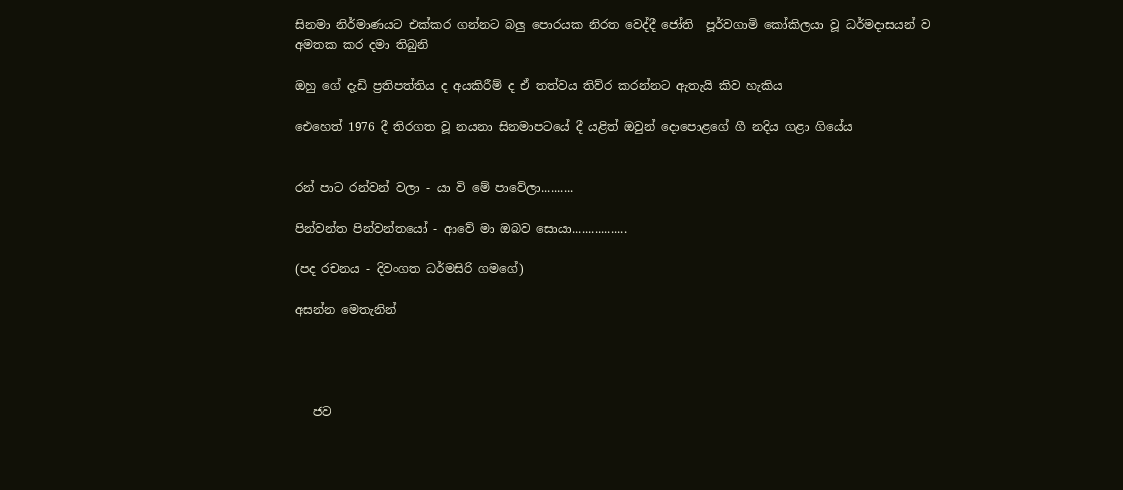සිනමා නිර්මාණයට එක්‌කර ගන්නට බලු පොරයක නිරත වෙද්දී ජෝති  පූර්වගාමි කෝකිලයා වූ ධර්මදාසයන් ව අමතක කර දමා තිබුනි

ඔහු ගේ දැඩි ප්‍රතිපත්තිය ද අයකිරීම් ද ඒ තත්වය තිව්ර කරන්නට ඇතැයි කිව හැකිය

ඓහෙත් 1976 දී තිරගත වූ නයනා සිනමාපටයේ දී යළිත් ඔවුන් දොපොළගේ ගී නදිය ගළා ගියේය


රන් පාට රන්වන් වලා - යා වි මේ පාවේලා..........

පින්වන්ත පින්වන්තයෝ - ආවේ මා ඔබව සොයා.................

(පද රචනය - දිවංගත ධර්මසිරි ගමගේ)

අසන්න මෙතැනින්




   ජව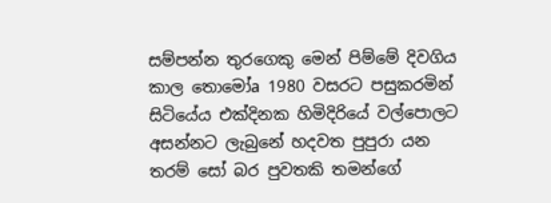සම්පන්න තුරගෙකු මෙන් පිම්මේ දිවගිය කාල තොමෝa 1980 වසරට පසුකරමින් සිටියේය එක්‌දිනක හිමිදිරියේ වල්පොලට අසන්නට ලැබුනේ හදවත පුපුරා යන තරම් සෝ බර පුවතකි තමන්ගේ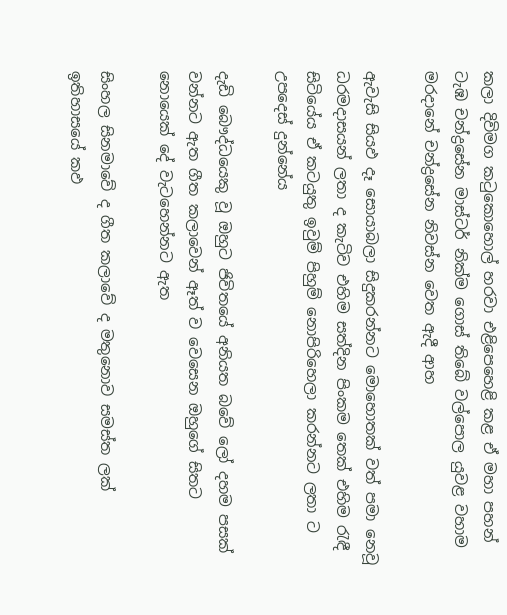කලා දිවිමග කටුකොහොල් හරවා එළිපෙහෙළි කළ ඒ මහා පහන් ටැඹ චන්ද්‍රසේන මාස්‌ටර් නික්‌ම ගොස්‌ තිබේ වල්පොල යුවළ වහාම මරදානේ චන්ද්‍රසේන නිවස්‌න වෙත ඇදී ආහ

ඇවැසි සියඵ දෑ සොයාබලා සිදුකරන්නට මොහොතක්‌ වත් පමා නෙවූ ධරමදාසයන් ලතා ද කැටිව එහිම සත්දින පිංකම තෙක්‌ එහිම රැඳී සිටියේය ඒ කටයුතු ඉවුම් පිහුම් නොපිරිහෙලා කරන්නට ලතා ට උපදෙස්‌ දුන්නේය

දැඩි බෞද්ධයෙකු වූ ඔහුට ජිවිතයේ අනියත බවේ ලෝ දහම පසක්‌ වන්නට ඇත ගීත කලාවෙන් ඈත් ව වෙසෙන ඔහුගේ සිතට නොයෙක්‌ දේ වැටහෙන්නට ඇත

සිංහල සිනමාවේ ද ගීත කලාවේ ද මතුනොව සමස්‌ත ලක්‌ ඉතිහාසයේ කඵ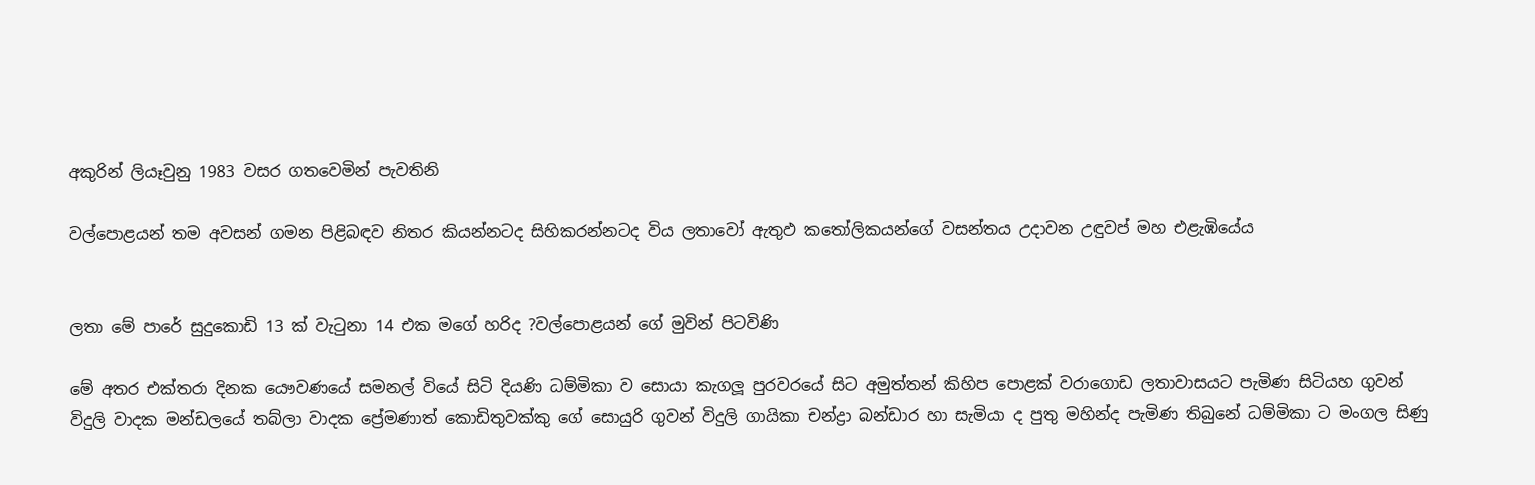අකුරින් ලියෑවුනු 1983 වසර ගතවෙමින් පැවතිනි

වල්පොළයන් තම අවසන් ගමන පිළිබඳව නිතර කියන්නටද සිහිකරන්නටද විය ලතාවෝ ඇතුඵ කතෝලිකයන්ගේ වසන්තය උදාවන උඳුවප් මහ එළැඹියේය


ලතා මේ පාරේ සුදුකොඩි 13 ක්‌ වැටුනා 14 එක මගේ හරිද ?වල්පොළයන් ගේ මුවින් පිටවිණි

මේ අතර එක්‌තරා දිනක යෞවණයේ සමනල් වියේ සිටි දියණි ධම්මිකා ව සොයා කැගලූ පුරවරයේ සිට අමුත්තන් කිහිප පොළක්‌ වරාගොඩ ලතාවාසයට පැමිණ සිටියහ ගුවන් විදුලි වාදක මන්ඩලයේ තබ්ලා වාදක ප්‍රේමණාත් කොඩිතුවක්‌කු ගේ සොයුරි ගුවන් විදුලි ගායිකා චන්ද්‍රා බන්ඩාර හා සැමියා ද පුතු මහින්ද පැමිණ තිබුනේ ධම්මිකා ට මංගල සිණු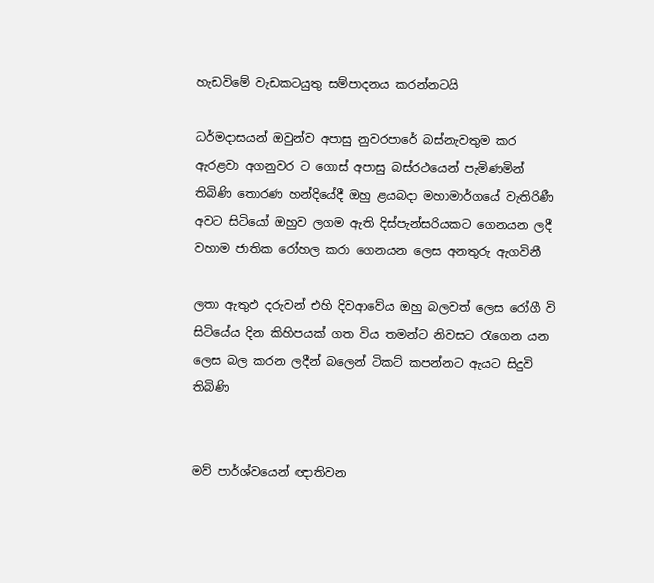හැඩවිමේ වැඩකටයුතු සම්පාදනය කරන්නටයි

ධර්මදාසයන් ඔවුන්ව අපාසු නුවරපාරේ බස්‌නැවතුම කර ඇරළවා අගනුවර ට ගොස්‌ අපාසු බස්‌රථයෙන් පැමිණමින් තිබිණි තොරණ හන්දියේදී ඔහු ළයබදා මහාමාර්ගයේ වැතිරිණී අවට සිටියෝ ඔහුව ලගම ඇති දිස්‌පැන්සරියකට ගෙනයන ලදී වහාම ජාතික රෝහල කරා ගෙනයන ලෙස අනතුරු ඇගවිනී

ලතා ඇතුඵ දරුවන් එහි දිවආවේය ඔහු බලවත් ලෙස රෝගී වි සිටියේය දින කිහිපයක්‌ ගත විය තමන්ට නිවසට රැගෙන යන ලෙස බල කරන ලදීන් බලෙන් ටිකට්‌ කපන්නට ඇයට සිදුවි තිබිණි


මව් පාර්ශ්වයෙන් ඥාතිවන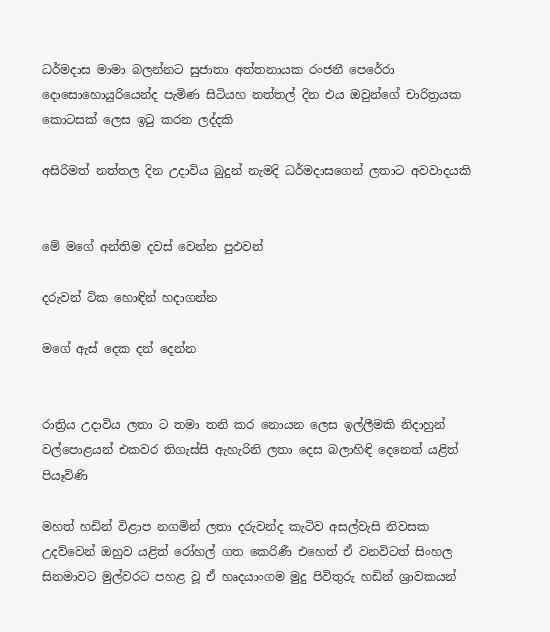ධර්මදාස මාමා බලන්නට සුජාතා අත්තනායක රංජනී පෙරේරා දොසොහොයුරියෙන්ද පැමිණ සිටියහ නත්තල් දින එය ඔවුන්ගේ චාරිත්‍රයක කොටසක්‌ ලෙස ඉටු කරන ලද්දකි

අසිරිමත් නත්තල දින උදාවිය බුදුන් නැමදි ධර්මදාසගෙන් ලතාට අවවාදයකි


මේ මගේ අන්තිම දවස්‌ වෙන්න පුඵවන්

දරුවන් ටික හොඳින් හදාගන්න

මගේ ඇස්‌ දෙක දන් දෙන්න


රාත්‍රිය උදාවිය ලතා ට තමා තනි කර නොයන ලෙස ඉල්ලීමකි නිදාහුන් වල්පොළයන් එකවර තිගැස්‌සි ඇහැරිනි ලතා දෙස බලාහිඳි දෙනෙත් යළිත් පියෑවිණි

මහත් හඩින් විළාප නගමින් ලතා දරුවන්ද කැටිව අසල්වැසි නිවසක උදව්වෙන් ඔහුව යළිත් රෝහල් ගත කෙරිණී එහෙත් ඒ වනවිටත් සිංහල සිනමාවට මුල්වරට පහළ වූ ඒ හෘදයාංගම මුදු පිවිතුරු හඩින් ශ්‍රාවකයන්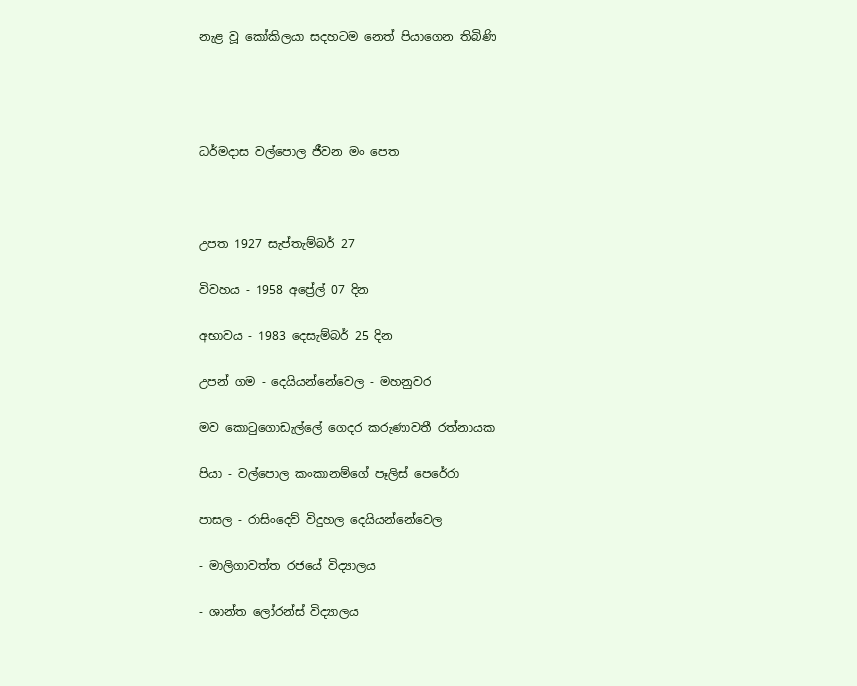නැළ වූ කෝකිලයා සදහටම නෙත් පියාගෙන තිබිණි




ධර්මදාස වල්පොල ජීවන මං පෙත



උපත 1927 සැප්තැම්බර් 27

විවහය - 1958 අප්‍රේල් 07 දින

අභාවය - 1983 දෙසැම්බර් 25 දින

උපන් ගම - දෙයියන්නේවෙල - මහනුවර

මව කොටුගොඩැල්ලේ ගෙදර කරුණාවතී රත්නායක

පියා - වල්පොල කංකානම්ගේ පෑලිස්‌ පෙරේරා

පාසල - රාසිංදෙව් විදුහල දෙයියන්නේවෙල

- මාලිගාවත්ත රජයේ විද්‍යාලය

- ශාන්ත ලෝරන්ස්‌ විද්‍යාලය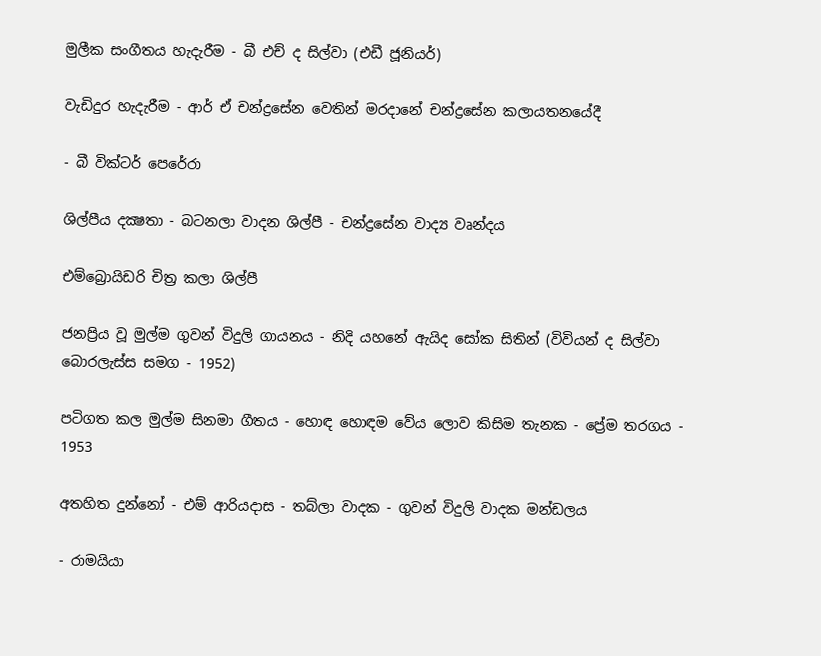මුලීක සංගීතය හැදැරීම - බී එච් ද සිල්වා (එඩී ජූනියර්)

වැඩිදුර හැදැරීම - ආර් ඒ චන්ද්‍රසේන වෙතින් මරදානේ චන්ද්‍රසේන කලායතනයේදී

- බී වික්‌ටර් පෙරේරා

ශිල්පීය දක්‍ෂතා - බටනලා වාදන ශිල්පී - චන්ද්‍රසේන වාද්‍ය වෘන්දය

එම්බ්‍රොයිඩරි චිත්‍ර කලා ශිල්පී

ජනප්‍රිය වූ මුල්ම ගුවන් විදුලි ගායනය - නිදි යහනේ ඇයිද සෝක සිතින් (විවියන් ද සිල්වා බොරලැස්‌ස සමග - 1952)

පටිගත කල මුල්ම සිනමා ගීතය - හොඳ හොඳම වේය ලොව කිසිම තැනක - ප්‍රේම තරගය - 1953

අතහිත දුන්නෝ - එම් ආරියදාස - තබ්ලා වාදක - ගුවන් විදුලි වාදක මන්ඩලය

- රාමයියා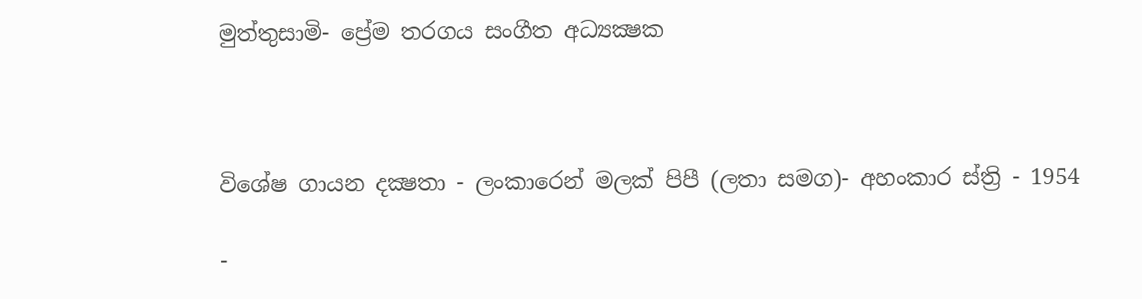මුත්තුසාමි- ප්‍රේම තරගය සංගීත අධ්‍යක්‍ෂක



විශේෂ ගායන දක්‍ෂතා - ලංකාරෙන් මලක්‌ පිපී (ලතා සමග)- අහංකාර ස්‌ත්‍රි - 1954

-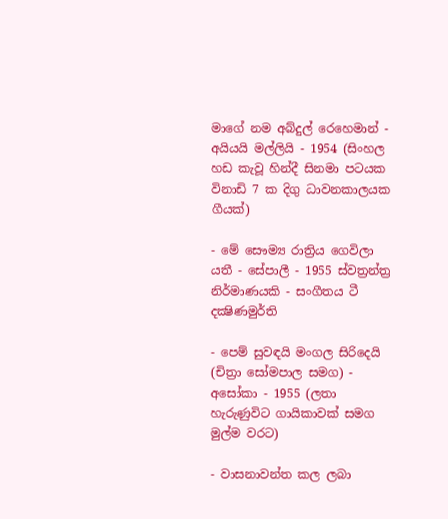මාගේ නම අබ්දුල් රෙහෙමාන් - අයියයි මල්ලියි - 1954 (සිංහල හඩ කැවූ හින්දී සිනමා පටයක විනාඩි 7 ක දිගු ධාවනකාලයක ගීයක්‌)

- මේ සෞම්‍ය රාත්‍රිය ගෙවිලා යතී - සේපාලී - 1955 ස්‌වත්‍රන්ත්‍ර නිර්මාණයකි - සංගීතය ටී දක්‍ෂිණමුර්ති

- පෙම් සුවඳයි මංගල සිරිදෙයි (චිත්‍රා සෝමපාල සමග) - අසෝකා - 1955 (ලතා හැරුණුවිට ගායිකාවක්‌ සමග මුල්ම වරට)

- වාසනාවන්ත කල ලබා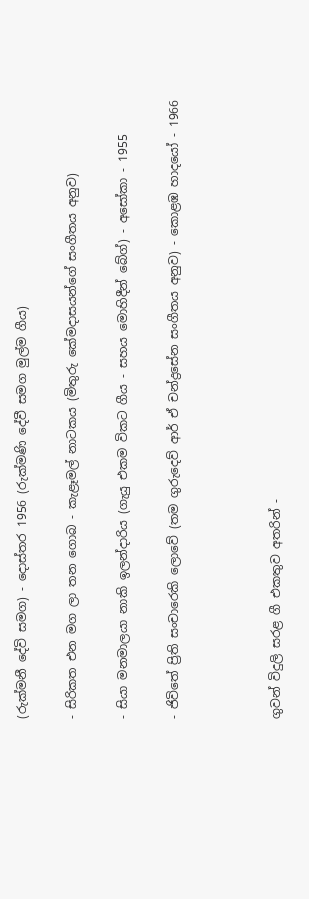(රුක්‌මනී දේවි සමග) - දොස්‌තර 1956 (රුක්‌මණි දේවී සමග මුල්ම ගීය)

- සිරිකත එන මග ලා තන ගොබ - කැළෑමල් නාටකය (මිතුරු කේමදාසයන්ගේ සංගීතය අනුව)

- සියා මනමාලයා නාකි ඉලන්දාරිය (ගැයු එකම විකට ගීය - සහය මොහිදීන් බේග්) - අසෝකා - 1955

- ජිවිතේ ප්‍රිති සංචාරෙකි ලොවේ (තම ගුරුදෙව් ආර් ඒ චන්ද්‍රසේන සංගීතය අනුව) - කොළඹ හාදයෝ - 1966



ගුවන් විදුලි සරළ ගී එකතුව අතරින් -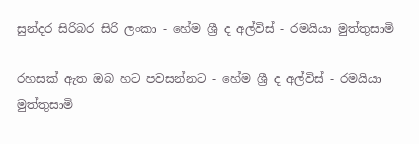සුන්දර සිරිබර සිරි ලංකා - හේම ශ්‍රී ද අල්විස්‌ - රමයියා මුත්තුසාමි

රහසක්‌ ඇත ඔබ හට පවසන්නට - හේම ශ්‍රී ද අල්විස්‌ - රමයියා මුත්තුසාමි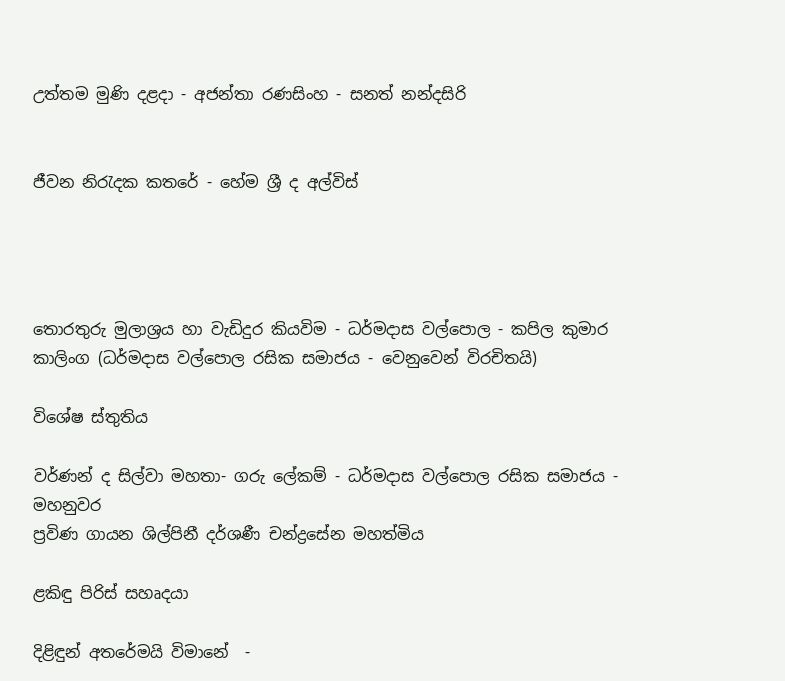උත්තම මුණි දළදා - අජන්තා රණසිංහ - සනත් නන්දසිරි


ජීවන නිරැදක කතරේ - හේම ශ්‍රී ද අල්විස්‌




තොරතුරු මුලාශ්‍රය හා වැඩිදුර කියවිම - ධර්මදාස වල්පොල - කපිල කුමාර කාලිංග (ධර්මදාස වල්පොල රසික සමාජය - වෙනුවෙන් විරචිතයි)

විශේෂ ස්‌තුතිය

වර්ණන් ද සිල්වා මහතා- ගරු ලේකම් - ධර්මදාස වල්පොල රසික සමාජය - මහනුවර
ප්‍රවිණ ගායන ශිල්පිනී දර්ශණී චන්ද්‍රසේන මහත්මිය

ළකිඳු පිරිස්‌ සහෘදයා

දිළිඳුන් අතරේමයි විමානේ  -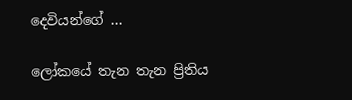දෙවියන්ගේ ...

ලෝකයේ තැන තැන ප්‍රිතිය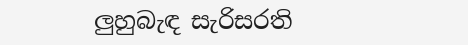ලුහුබැඳ සැරිසරති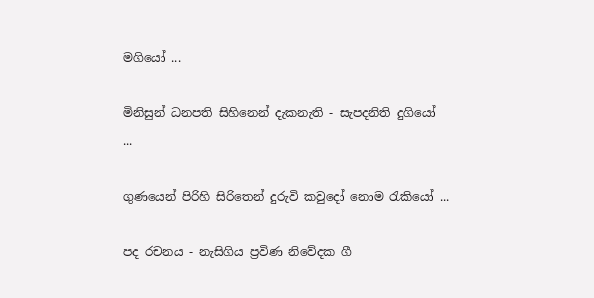මගියෝ ...

මිනිසුන් ධනපති සිහිනෙන් දැකනැති - සැපදනිති දුගියෝ
...

ගුණයෙන් පිරිහි සිරිතෙන් දුරුවි කවුදෝ නොම රැකියෝ ...

පද රචනය - නැසිගිය ප්‍රවිණ නිවේදක ගී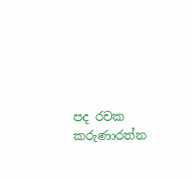පද රචක කරුණාරත්න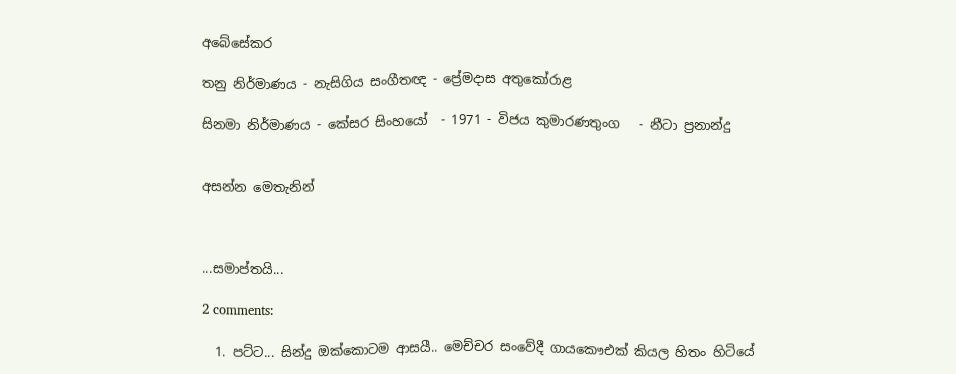අබේසේකර

තනු නිර්මාණය - නැසිගිය සංගීතඥ - ප්‍රේමදාස අතුකෝරාළ

සිනමා නිර්මාණය - කේසර සිංහයෝ  - 1971 - විජය කුමාරණතුංග   - නීටා ප්‍රනාන්දු


අසන්න මෙතැනින්



...සමාප්තයි...

2 comments:

  1. පට්ට... සින්දු ඔක්කොටම ආසයී.. මෙච්චර සංවේදී ගායකෞඑක් කියල හිතං හිටියේ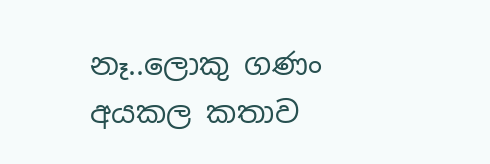නෑ..ලොකු ගණං අයකල කතාව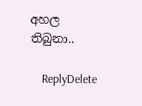අහල තිබුනා..

    ReplyDelete